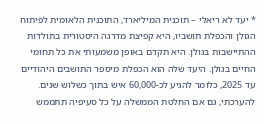* יעד לא ריאלי – תוכנית המיליארד, התוכנית הלאומית לפיתוח הגולן והכפלת תושביו, היא קפיצת מדרגה היסטורית בתולדות ההתיישבות בגולן. היא תקדם באופן משמעותי את כל תחומי החיים בגולן. היעד שלה הוא הכפלת מיספר התושבים היהודיים עד 2025, כלומר להגיע לכ-60,000 איש בתוך כשלוש שנים. להערכתי, גם אם החלטת הממשלה על כל סעיפיה תתממש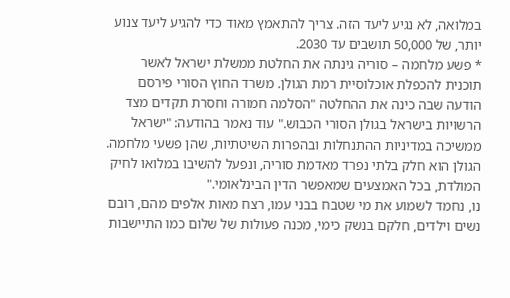במלואה, לא נגיע ליעד הזה. צריך להתאמץ מאוד כדי להגיע ליעד צנוע יותר, של 50,000 תושבים עד 2030.
* פשע מלחמה – סוריה גינתה את החלטת ממשלת ישראל לאשר תוכנית להכפלת אוכלוסיית רמת הגולן. משרד החוץ הסורי פירסם הודעה שבה כינה את ההחלטה "הסלמה חמורה וחסרת תקדים מצד הרשויות בישראל בגולן הסורי הכבוש." עוד נאמר בהודעה: "ישראל ממשיכה במדיניות ההתנחלות ובהפרות השיטתיות, שהן פשעי מלחמה. הגולן הוא חלק בלתי נפרד מאדמת סוריה, ונפעל להשיבו במלואו לחיק המולדת, בכל האמצעים שמאפשר הדין הבינלאומי."
נו, נחמד לשמוע את מי שטבח בבני עמו, רצח מאות אלפים מהם, רובם נשים וילדים, חלקם בנשק כימי, מכנה פעולות של שלום כמו התיישבות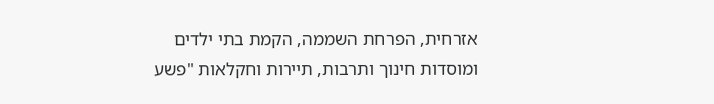אזרחית, הפרחת השממה, הקמת בתי ילדים ומוסדות חינוך ותרבות, תיירות וחקלאות "פשע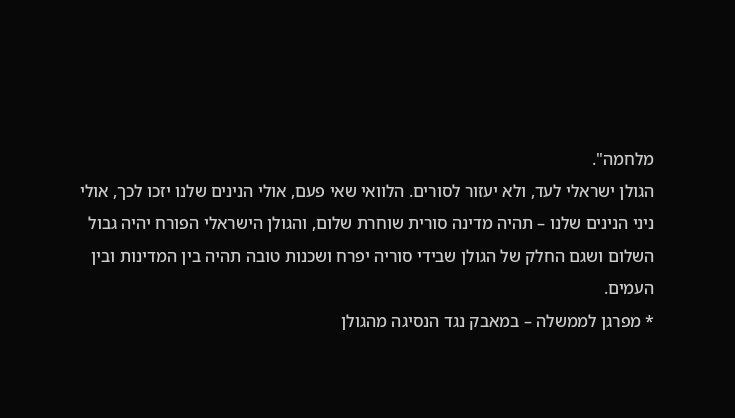מלחמה".
הגולן ישראלי לעד, ולא יעזור לסורים. הלוואי שאי פעם, אולי הנינים שלנו יזכו לכך, אולי ניני הנינים שלנו – תהיה מדינה סורית שוחרת שלום, והגולן הישראלי הפורח יהיה גבול השלום ושגם החלק של הגולן שבידי סוריה יפרח ושכנות טובה תהיה בין המדינות ובין העמים.
* מפרגן לממשלה – במאבק נגד הנסיגה מהגולן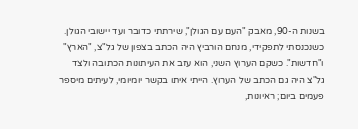בשנות ה-90, מאבק "העם עם הגולן", שירתתי כדובר ועד יישובי הגולן. כשנכנסתי לתפקידי, מנחם הורביץ היה הכתב בצפון של גל"צ, "הארץ" ו"חדשות". כשקם הערוץ השני, הוא עזב את העיתונות הכתובה ולצד גל"צ היה גם הכתב של הערוץ. הייתי איתו בקשר יומיומי, לעיתים מיספר פעמים ביום; ראיונות,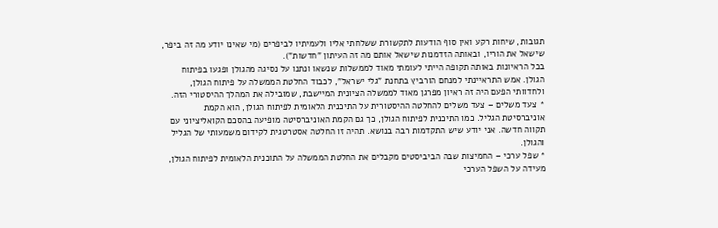תגובות, שיחות רקע ואין סוף הודעות לתקשורת ששלחתי אליו ולעמיתיו לביפרים (מי שאינו יודע מה זה ביפר, שישאל את הוריו, ובאותה הזדמנות שישאל אותם מה זה העיתון "חדשות").
בכל הראיונות באותה תקופה הייתי לעומתי מאוד לממשלות שנשאו ונתנו על נסיגה מהגולן ופגעו בפיתוח הגולן. אמש התראיינתי למנחם הורביץ בתחנת "גלי ישראל", לכבוד החלטת הממשלה על פיתוח הגולן, ולחדוותי הפעם היה זה ראיון מפרגן מאוד לממשלה הציונית המיישבת, שמובילה את המהלך ההיסטורי הזה.
* צעד משלים – צעד משלים להחלטה ההיסטורית על התיכנית הלאומית לפיתוח הגולן, הוא הקמת אוניברסיטת הגליל. כמו התיכנית לפיתוח הגולן, כך גם הקמת האוניברסיטה מופיעה בהסכם הקואליציוני עם תקווה חדשה. אני יודע שיש התקדמות רבה בנושא. תהיה זו החלטה אסטרטגית לקידום משמעותי של הגליל והגולן.
* שפל ערכי – החמיצות שבה הביביסטים מקבלים את החלטת הממשלה על התוכנית הלאומית לפיתוח הגולן, מעידה על השפל הערכי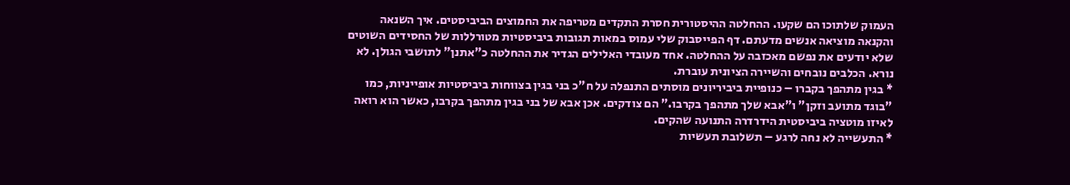העמוק שלתוכו הם שקעו. ההחלטה ההיסטורית חסרת התקדים מטריפה את החמוצים הביביסטים. איך השנאה והקנאה מוציאה אנשים מדעתם. דף הפייסבוק שלי עמוס במאות תגובות ביביסטיות מטורללות של החסידים השוטים שלא יודעים את נפשם מאכזבה על ההחלטה. אחד מעובדי האלילים הגדיר את ההחלטה כ"אתנן" לתושבי הגולן. לא נורא. הכלבים נובחים והשיירה הציונית עוברת.
* בגין מתהפך בקברו – כנופיית ביביריונים מוסתים התנפלה על ח"כ בני בגין בצווחות ביביסטיות אופייניות, כמו "בוגד מתועב וזקן" ו"אבא שלך מתהפך בקרבו." הם צודקים. אכן אבא של בני בגין מתהפך בקרבו, כאשר הוא רואה לאיזו מוטציה ביביסטית הידרדרה התנועה שהקים.
* התעשייה לא נחה לרגע – תשלובת תעשיות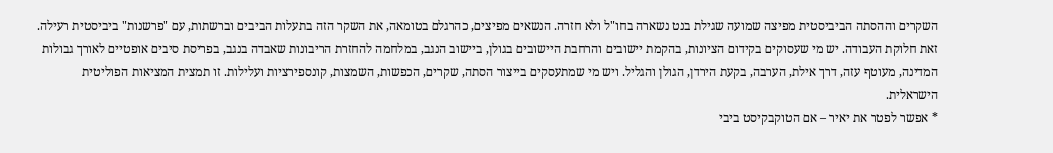השקרים וההסתה הביביסטית מפיצה שמועה שגילת בנט נשארה בחו"ל ולא חזרה. הנשאים מפיצים, כהרגלם בטומאה, את השקר הזה בתעלות הביבים וברשתות, עם "פרשנות" ביביסטית רעילה. זאת חלוקת העבודה. יש מי שעסוקים בקידום הציונות, בהקמת יישובים והרחבת היישובים בגולן, ביישוב הנגב, במלחמה להחזרת הריבונות שאבדה בנגב, בפריסת סיבים אופטיים לאורך גבולות המדינה, מעוטף עזה, דרך אילת, הערבה, בקעת הירדן, הגולן והגליל. ויש מי שמתעסקים בייצור הסתה, שקרים, הכפשות, השמצות, קונספירציות ועלילות. זו תמצית המציאות הפוליטית הישראלית.
* אפשר לפטר את יאיר – אם הטוקבקיסט ביבי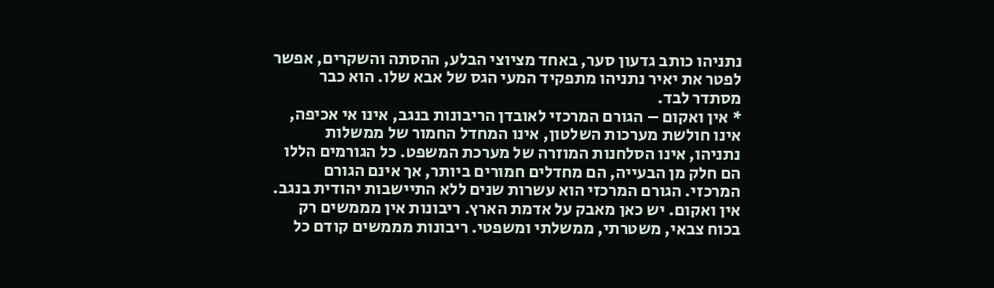נתניהו כותב גדעון סער, באחד מציוצי הבלע, ההסתה והשקרים, אפשר לפטר את יאיר נתניהו מתפקיד המעי הגס של אבא שלו. הוא כבר מסתדר לבד.
* אין ואקום – הגורם המרכזי לאובדן הריבונות בנגב, אינו אי אכיפה, אינו חולשת מערכות השלטון, אינו המחדל החמור של ממשלות נתניהו, אינו הסלחנות המוזרה של מערכת המשפט. כל הגורמים הללו הם חלק מן הבעייה, הם מחדלים חמורים ביותר, אך אינם הגורם המרכזי. הגורם המרכזי הוא עשרות שנים ללא התיישבות יהודית בנגב. אין ואקום. יש כאן מאבק על אדמת הארץ. ריבונות אין מממשים רק בכוח צבאי, משטרתי, ממשלתי ומשפטי. ריבונות מממשים קודם כל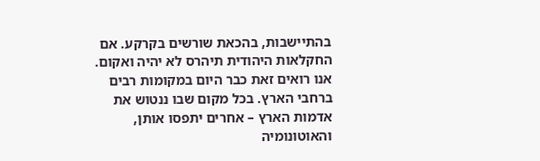בהתיישבות, בהכאת שורשים בקרקע. אם החקלאות היהודית תיהרס לא יהיה ואקום. אנו רואים זאת כבר היום במקומות רבים ברחבי הארץ. בכל מקום שבו ננטוש את אדמות הארץ – אחרים יתפסו אותן, והאוטונומיה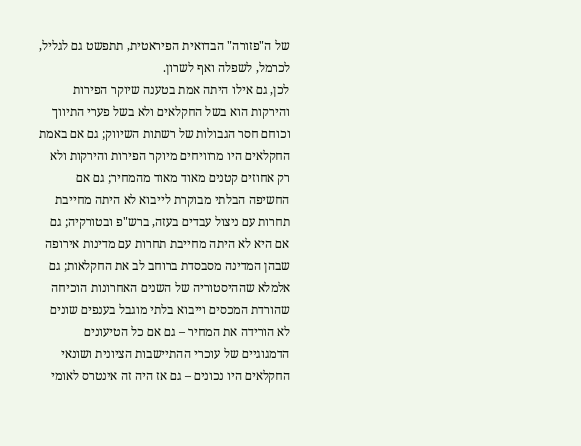של ה"פזורה" הבדואית הפיראטית, תתפשט גם לגליל, לכרמל, לשפלה ואף לשרון.
לכן, גם אילו היתה אמת בטענה שיוקר הפירות והירקות הוא בשל החקלאים ולא בשל פערי התיווך וכוחם חסר הגבולות של רשתות השיווק; גם אם באמת החקלאים היו מרוויחים מיוקר הפירות והירקות ולא רק אחוזים קטנים מאוד מאוד מהמחיר; גם אם החשיפה הבלתי מבוקרת לייבוא לא היתה מחייבת תחרות עם ניצול עבדים בעזה, ברש"פ ובטורקיה; גם אם היא לא היתה מחייבת תחרות עם מדינות אירופה שבהן המדינה מסבסדת ברוחב לב את החקלאות; גם אלמלא שההיסטוריה של השנים האחרונות הוכיחה שהורדת המכסים וייבוא בלתי מוגבל בענפים שונים לא הורידה את המחיר – גם אם כל הטיעונים הדמגוגיים של עוכרי ההתיישבות הציונית ושונאי החקלאים היו נכונים – גם אז היה זה אינטרס לאומי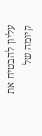עליון להבטיח את קיומה של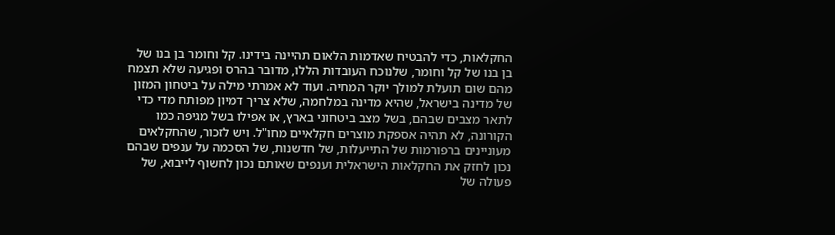החקלאות, כדי להבטיח שאדמות הלאום תהיינה בידינו. קל וחומר בן בנו של בן בנו של קל וחומר, שלנוכח העובדות הללו, מדובר בהרס ופגיעה שלא תצמח מהם שום תועלת למולך יוקר המחיה. ועוד לא אמרתי מילה על ביטחון המזון של מדינה בישראל, שהיא מדינה במלחמה, שלא צריך דמיון מפותח מדי כדי לתאר מצבים שבהם, בשל מצב ביטחוני בארץ, או אפילו בשל מגיפה כמו הקורונה, לא תהיה אספקת מוצרים חקלאיים מחו"ל. ויש לזכור, שהחקלאים מעוניינים ברפורמות של התייעלות, של חדשנות, של הסכמה על ענפים שבהם נכון לחזק את החקלאות הישראלית וענפים שאותם נכון לחשוף לייבוא, של פעולה של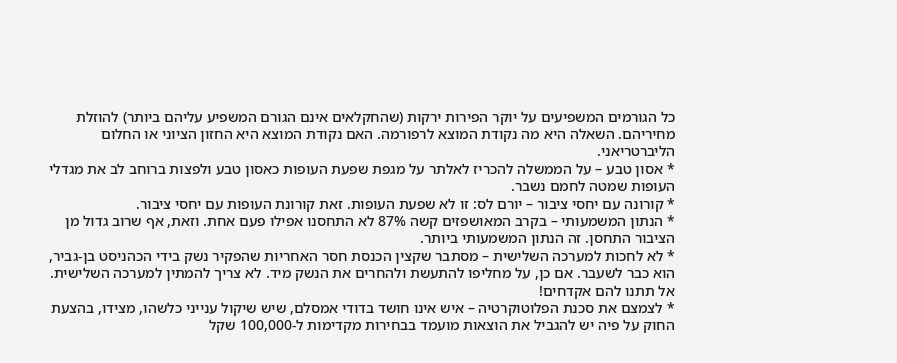כל הגורמים המשפיעים על יוקר הפירות ירקות (שהחקלאים אינם הגורם המשפיע עליהם ביותר) להוזלת מחיריהם. השאלה היא מה נקודת המוצא לרפורמה. האם נקודת המוצא היא החזון הציוני או החלום הליברטריאני.
* אסון טבע – על הממשלה להכריז לאלתר על מגפת שפעת העופות כאסון טבע ולפצות ברוחב לב את מגדלי העופות שמטה לחמם נשבר.
* קורונה עם יחסי ציבור – יורם לס: זו לא שפעת העופות. זאת קורונת העופות עם יחסי ציבור.
* הנתון המשמעותי – בקרב המאושפזים קשה 87% לא התחסנו אפילו פעם אחת. וזאת, אף שרוב גדול מן הציבור התחסן. זה הנתון המשמעותי ביותר.
* לא לחכות למערכה השלישית – מסתבר שקצין הכנסת חסר האחריות שהפקיר נשק בידי הכהניסט בן-גביר, הוא כבר לשעבר. אם כן, על מחליפו להתעשת ולהחרים את הנשק מיד. לא צריך להמתין למערכה השלישית. אל תתנו להם אקדחים!
* לצמצם את סכנת הפלוטוקרטיה – איש אינו חושד בדודי אמסלם, שיש שיקול ענייני כלשהו, מצידו, בהצעת החוק על פיה יש להגביל את הוצאות מועמד בבחירות מקדימות ל-100,000 שקל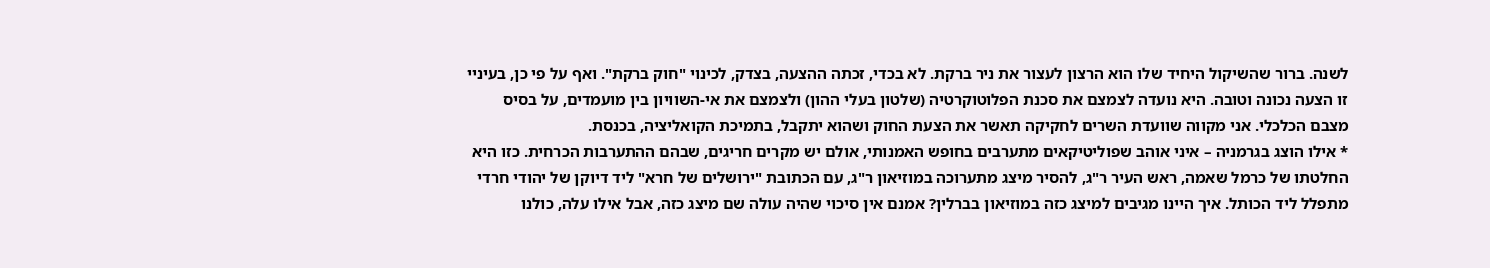לשנה. ברור שהשיקול היחיד שלו הוא הרצון לעצור את ניר ברקת. לא בכדי, זכתה ההצעה, בצדק, לכינוי "חוק ברקת". ואף על פי כן, בעיניי זו הצעה נכונה וטובה. היא נועדה לצמצם את סכנת הפלוטוקרטיה (שלטון בעלי ההון) ולצמצם את אי-השוויון בין מועמדים, על בסיס מצבם הכלכלי. אני מקווה שוועדת השרים לחקיקה תאשר את הצעת החוק ושהוא יתקבל, בתמיכת הקואליציה, בכנסת.
* אילו הוצג בגרמניה – איני אוהב שפוליטיקאים מתערבים בחופש האמנותי, אולם יש מקרים חריגים, שבהם ההתערבות הכרחית. כזו היא החלטתו של כרמל שאמה, ראש העיר ר"ג, להסיר מיצג מתערוכה במוזיאון ר"ג, עם הכתובת "ירושלים של חרא" ליד דיוקן של יהודי חרדי מתפלל ליד הכותל. איך היינו מגיבים למיצג כזה במוזיאון בברלין? אמנם אין סיכוי שהיה עולה שם מיצג כזה, אבל אילו עלה, כולנו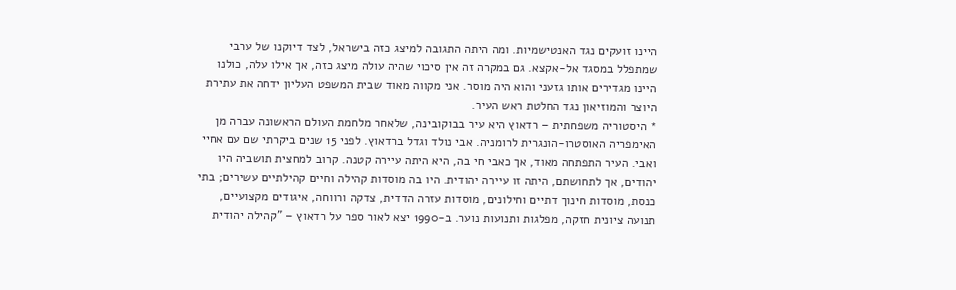היינו זועקים נגד האנטישמיות. ומה היתה התגובה למיצג כזה בישראל, לצד דיוקנו של ערבי שמתפלל במסגד אל-אקצא. גם במקרה זה אין סיכוי שהיה עולה מיצג כזה, אך אילו עלה, כולנו היינו מגדירים אותו גזעני והוא היה מוסר. אני מקווה מאוד שבית המשפט העליון ידחה את עתירת היוצר והמוזיאון נגד החלטת ראש העיר.
* היסטוריה משפחתית – רדאוץ היא עיר בבוקובינה, שלאחר מלחמת העולם הראשונה עברה מן האימפריה האוסטרו-הונגרית לרומניה. אבי נולד וגדל ברדאוץ. לפני 15 שנים ביקרתי שם עם אחיי ואבי. העיר התפתחה מאוד, אך כאבי חי בה, היא היתה עיירה קטנה. קרוב למחצית תושביה היו יהודים, אך לתחושתם, היתה זו עיירה יהודית. היו בה מוסדות קהילה וחיים קהילתיים עשירים; בתי כנסת, מוסדות חינוך דתיים וחילונים, מוסדות עזרה הדדית, צדקה ורווחה, איגודים מקצועיים, תנועה ציונית חזקה, מפלגות ותנועות נוער. ב-1990 יצא לאור ספר על רדאוץ – "קהילה יהודית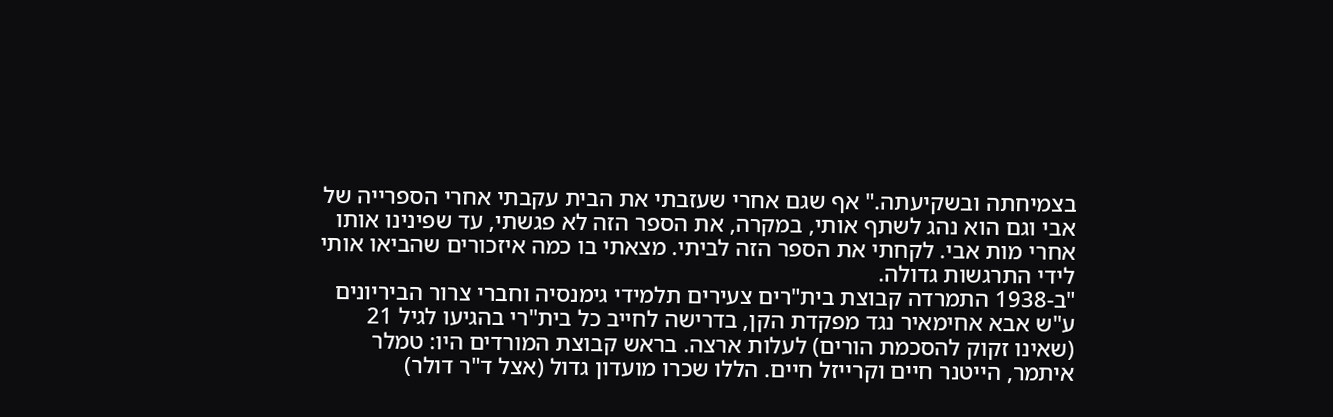בצמיחתה ובשקיעתה." אף שגם אחרי שעזבתי את הבית עקבתי אחרי הספרייה של אבי וגם הוא נהג לשתף אותי, במקרה, את הספר הזה לא פגשתי, עד שפינינו אותו אחרי מות אבי. לקחתי את הספר הזה לביתי. מצאתי בו כמה איזכורים שהביאו אותי לידי התרגשות גדולה.
"ב-1938 התמרדה קבוצת בית"רים צעירים תלמידי גימנסיה וחברי צרור הביריונים ע"ש אבא אחימאיר נגד מפקדת הקן, בדרישה לחייב כל בית"רי בהגיעו לגיל 21 (שאינו זקוק להסכמת הורים) לעלות ארצה. בראש קבוצת המורדים היו: טמלר איתמר, הייטנר חיים וקרייזל חיים. הללו שכרו מועדון גדול (אצל ד"ר דולר)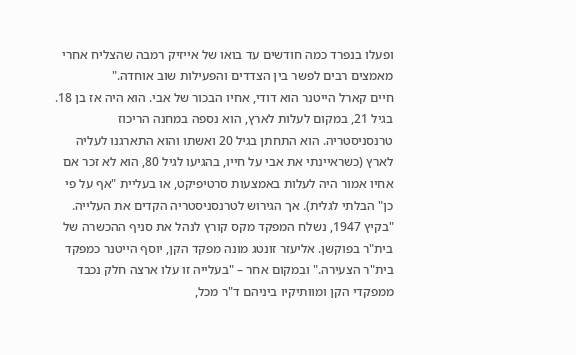ופעלו בנפרד כמה חודשים עד בואו של אייזיק רמבה שהצליח אחרי מאמצים רבים לפשר בין הצדדים והפעילות שוב אוחדה."
חיים קארל הייטנר הוא דודי, אחיו הבכור של אבי. הוא היה אז בן 18. בגיל 21, במקום לעלות לארץ, הוא נספה במחנה הריכוז טרנסניסטריה. הוא התחתן בגיל 20 ואשתו והוא התארגנו לעליה לארץ (כשראיינתי את אבי על חייו, בהגיעו לגיל 80, הוא לא זכר אם אחיו אמור היה לעלות באמצעות סרטיפיקט, או בעליית "אף על פי כן" הבלתי לגלית). אך הגירוש לטרנסניסטריה הקדים את העלייה.
"בקיץ 1947, נשלח המפקד מקס קורץ לנהל את סניף ההכשרה של בית"ר בפוקשן. אליעזר זונטג מונה מפקד הקן, יוסף הייטנר כמפקד בית"ר הצעירה." ובמקום אחר – "בעלייה זו עלו ארצה חלק נכבד ממפקדי הקן ומוותיקיו ביניהם ד"ר מכל,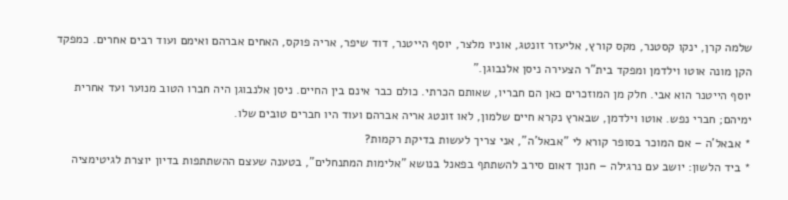שלמה קרן, ינקו קסטנר, מקס קורץ, אליעזר זונטג, אוניו מלצר, יוסף הייטנר, דוד שיפר, אריה פוקס, האחים אברהם ואימם ועוד רבים אחרים. כמפקד הקן מונה אוטו וילדמן ומפקד בית"ר הצעירה ניסן אלנבוגן."
יוסף הייטנר הוא אבי. חלק מן המוזכרים כאן הם חבריו, שאותם הכרתי. כולם כבר אינם בין החיים. ניסן אלנבוגן היה חברו הטוב מנוער ועד אחרית ימיהם; חברי נפש. אוטו וילדמן, שבארץ נקרא חיים שלמון, לאו זונטג אריה אברהם ועוד היו חברים טובים שלו.
* אבאל'ה – אם המוכר בסופר קורא לי "אבאל'ה", אני צריך לעשות בדיקת רקמות?
* ביד הלשון: יושב עם נרגילה – חנוך דאום סירב להשתתף בפאנל בנושא "אלימות המתנחלים", בטענה שעצם ההשתתפות בדיון יוצרת לגיטימציה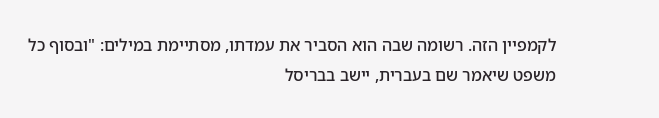לקמפיין הזה. רשומה שבה הוא הסביר את עמדתו, מסתיימת במילים: "ובסוף כל משפט שיאמר שם בעברית, יישב בבריסל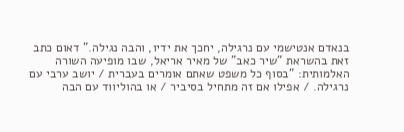בנאדם אנטישמי עם נרגילה, יחכך את ידיו, והבה נגילה." דאום כתב זאת בהשראת "שיר כאב" של מאיר אריאל, שבו מופיעה השורה האלמותית: "בסוף כל משפט שאתם אומרים בעברית / יושב ערבי עם נרגילה. / אפילו אם זה מתחיל בסיביר / או בהוליווד עם הבה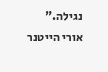נגילה."
אורי הייטנר